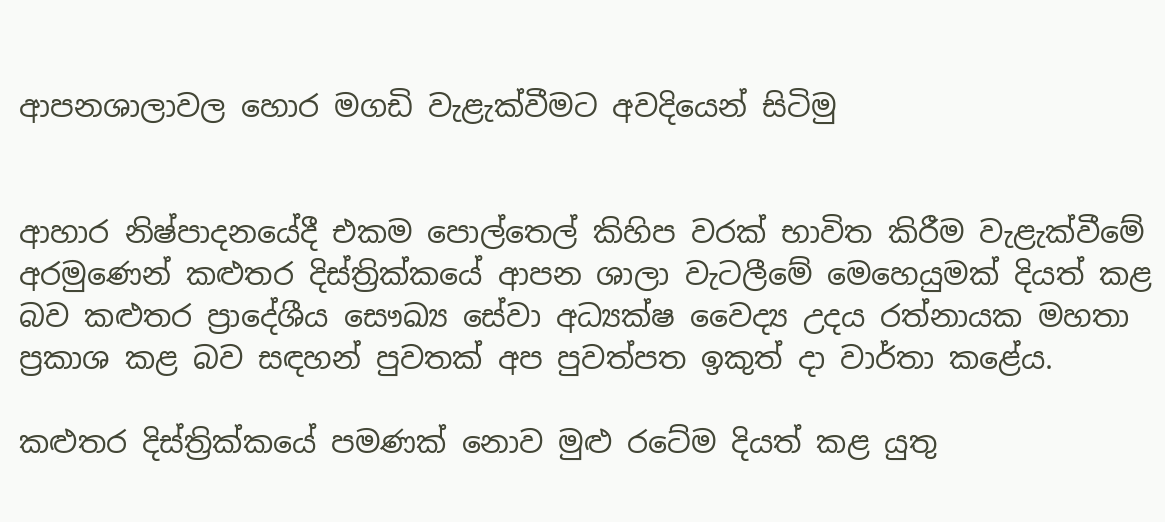ආපනශාලාවල හොර මගඩි වැළැක්වීමට අවදියෙන් සිටිමු


ආහාර නිෂ්පාදනයේදී එකම පොල්තෙල් කිහිප වරක් භාවිත කිරීම වැළැක්වීමේ අරමුණෙන් කළුතර දිස්ත්‍රික්කයේ ආපන ශාලා වැටලීමේ මෙහෙයුමක් දියත් කළ බව කළුතර ප්‍රාදේශීය සෞඛ්‍ය සේවා අධ්‍යක්ෂ වෛද්‍ය උදය රත්නායක මහතා ප්‍රකාශ කළ බව සඳහන් පුවතක් අප පුවත්පත ඉකුත් දා වාර්තා කළේය.

කළුතර දිස්ත්‍රික්කයේ පමණක් නොව මුළු රටේම දියත් කළ යුතු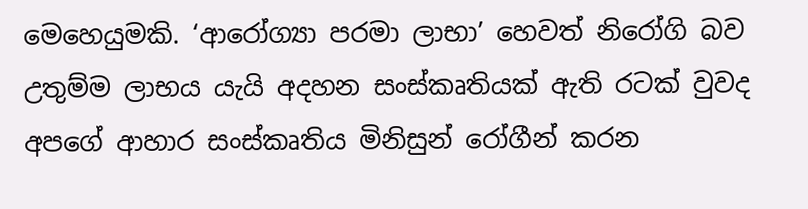මෙහෙයුමකි. ‘ආරෝග්‍යා පරමා ලාභා’ හෙවත් නිරෝගි බව උතුම්ම ලාභය යැයි අදහන සංස්කෘතියක් ඇති රටක් වුවද අපගේ ආහාර සංස්කෘතිය මිනිසුන් රෝගීන් කරන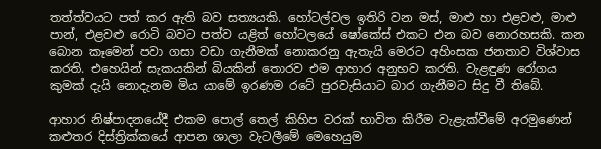තත්ත්වයට පත් කර ඇති බව සත්‍යයකි. හෝටල්වල ඉතිරි වන මස්, මාළු හා එළවළු, මාළු පාන්, එළවළු රොටි බවට පත්ව යළිත් හෝටලයේ ෂෝකේස් එකට එන බව නොරහසකි. කන බොන කෑමෙන් පවා ගසා වඩා ගැනීමක් නොකරනු ඇතැයි මෙරට අහිංසක ජනතාව විශ්වාස කරති. එහෙයින් සැකයකින් බියකින් තොරව එම ආහාර අනුභව කරති. වැළඳුණ රෝගය කුමක් දැයි නොදැනම මිය යාමේ ඉරණම රටේ පුරවැසියාට බාර ගැනීමට සිදු වී තිබේ.

ආහාර නිෂ්පාදනයේදී එකම පොල් තෙල් කිහිප වරක් භාවිත කිරීම වැළැක්වීමේ අරමුණෙන් කළුතර දිස්ත්‍රික්කයේ ආපන ශාලා වැටලීමේ මෙහෙයුම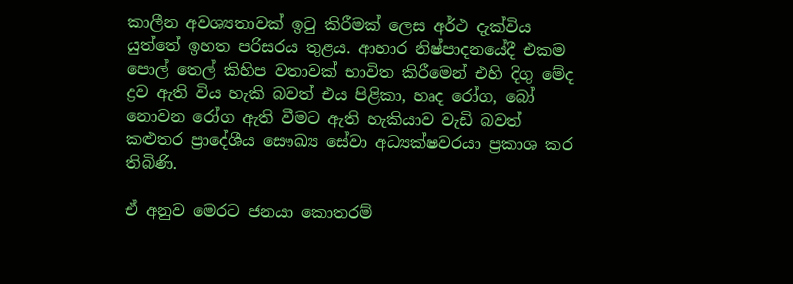කාලීන අවශ්‍යතාවක් ඉටු කිරීමක් ලෙස අර්ථ දැක්විය යුත්තේ ඉහත පරිසරය තුළය. ආහාර නිෂ්පාදනයේදී එකම පොල් තෙල් කිහිප වතාවක් භාවිත කිරීමෙන් එහි දිගු මේද ද්‍රව ඇති විය හැකි බවත් එය පිළිකා, හෘද රෝග, බෝ නොවන රෝග ඇති වීමට ඇති හැකියාව වැඩි බවත් කළුතර ප්‍රාදේශීය සෞඛ්‍ය සේවා අධ්‍යක්ෂවරයා ප්‍රකාශ කර තිබිණි.

ඒ අනුව මෙරට ජනයා කොතරම්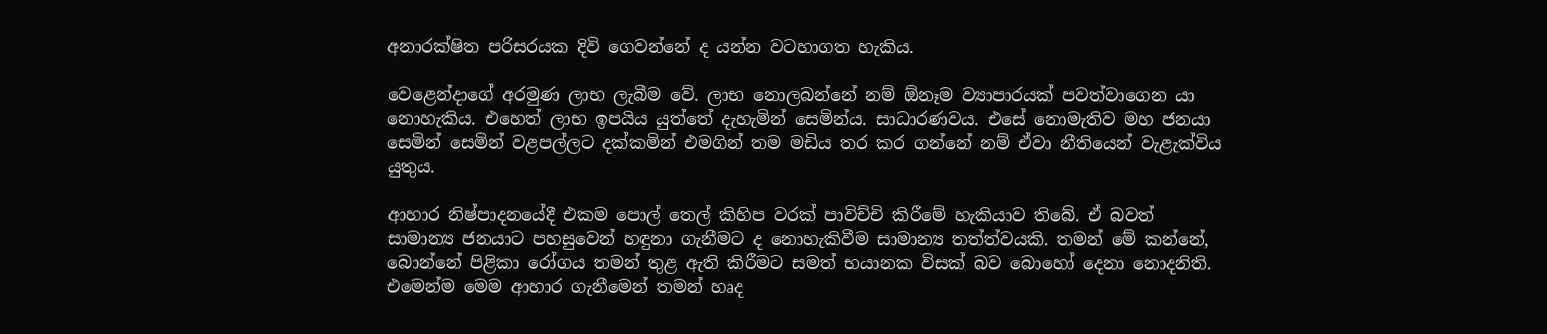අනාරක්ෂිත පරිසරයක දිවි ගෙවන්නේ ද යන්න වටහාගත හැකිය.

වෙළෙන්දාගේ අරමුණ ලාභ ලැබීම වේ. ලාභ නොලබන්නේ නම් ඕනෑම ව්‍යාපාරයක් පවත්වාගෙන යා නොහැකිය. එහෙත් ලාභ ඉපයිය යුත්තේ දැහැමින් සෙමින්ය. සාධාරණවය. එසේ නොමැතිව මහ ජනයා සෙමින් සෙමින් වළපල්ලට දක්කමින් එමගින් තම මඩිය තර කර ගන්නේ නම් ඒවා නීතියෙන් වැළැක්විය යුතුය.

ආහාර නිෂ්පාදනයේදී එකම පොල් තෙල් කිහිප වරක් පාවිච්චි කිරීමේ හැකියාව තිබේ. ඒ බවත් සාමාන්‍ය ජනයාට පහසුවෙන් හඳුනා ගැනීමට ද නොහැකිවීම සාමාන්‍ය තත්ත්වයකි. තමන් මේ කන්නේ, බොන්නේ පිළිකා රෝගය තමන් තුළ ඇති කිරීමට සමත් භයානක විසක් බව බොහෝ දෙනා නොදනිති. එමෙන්ම මෙම ආහාර ගැනීමෙන් තමන් හෘද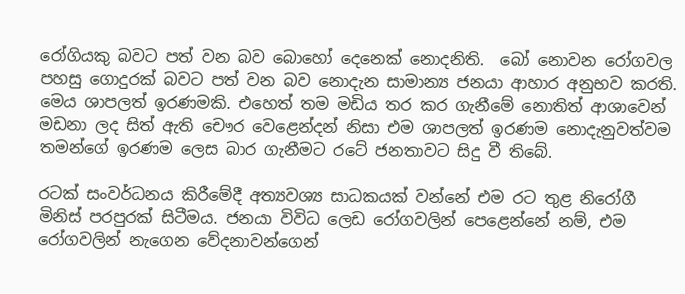රෝගියකු බවට පත් වන බව බොහෝ දෙනෙක් නොදනිති.  බෝ නොවන රෝගවල පහසු ගොදුරක් බවට පත් වන බව නොදැන සාමාන්‍ය ජනයා ආහාර අනුභව කරති. මෙය ශාපලත් ඉරණමකි. එහෙත් තම මඩිය තර කර ගැනීමේ නොතිත් ආශාවෙන් මඩනා ලද සිත් ඇති චෞර වෙළෙන්දන් නිසා එම ශාපලත් ඉරණම නොදැනුවත්වම තමන්ගේ ඉරණම ලෙස බාර ගැනීමට රටේ ජනතාවට සිදු වී තිබේ.

රටක් සංවර්ධනය කිරීමේදී අත්‍යවශ්‍ය සාධකයක් වන්නේ එම රට තුළ නිරෝගී මිනිස් පරපුරක් සිටීමය. ජනයා විවිධ ලෙඩ රෝගවලින් පෙළෙන්නේ නම්, එම රෝගවලින් නැගෙන වේදනාවන්ගෙන්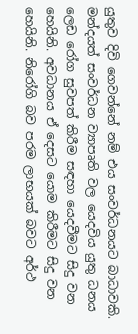යුතුව දිවි ගෙවන්නේ නම් එය සංවර්ධනයට බාධාවකි. මන්දයත් සංවර්ධන ව්‍යාපෘති වල යෙදවිය යුතු ධනය ලෙඩ රෝග සුවපත් කිරීම සඳහා යෙදවීමට සිදු වන හෙයිනි. අවධානය ඒ දෙසට යොම කිරීමට සිදු වන හෙයිනි. නිරෝගි බව පරම ලාභයක් බවට අර්ථ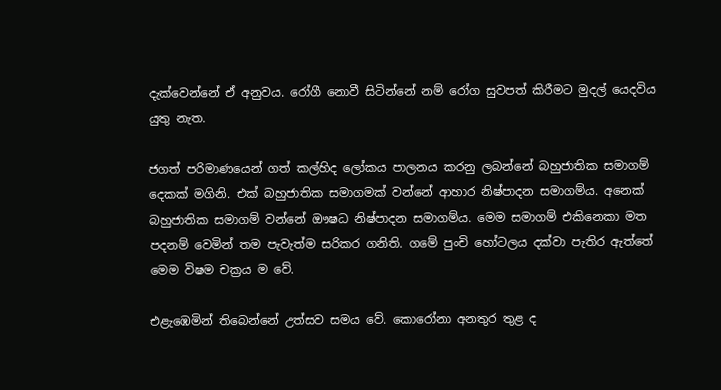දැක්වෙන්නේ ඒ අනුවය. රෝගී නොවී සිටින්නේ නම් රෝග සුවපත් කිරීමට මුදල් යෙදවිය යුතු නැත.

ජගත් පරිමාණයෙන් ගත් කල්හිද ලෝකය පාලනය කරනු ලබන්නේ බහුජාතික සමාගම් දෙකක් මගිනි. එක් බහුජාතික සමාගමක් වන්නේ ආහාර නිෂ්පාදන සමාගම්ය. අනෙක් බහුජාතික සමාගම් වන්නේ ඖෂධ නිෂ්පාදන සමාගම්ය. මෙම සමාගම් එකිනෙකා මත පදනම් වෙමින් තම පැවැත්ම සරිකර ගනිති. ගමේ පුංචි හෝටලය දක්වා පැතිර ඇත්තේ මෙම විෂම චක්‍රය ම වේ.

එළැඹෙමින් තිබෙන්නේ උත්සව සමය වේ. කොරෝනා අනතුර තුළ ද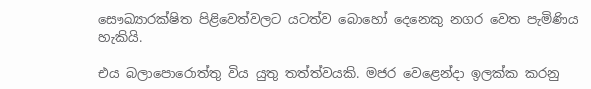සෞඛ්‍යාරක්ෂිත පිළිවෙත්වලට යටත්ව බොහෝ දෙනෙකු නගර වෙත පැමිණිය හැකියි.

එය බලාපොරොත්තු විය යුතු තත්ත්වයකි. මජර වෙළෙන්දා ඉලක්ක කරනු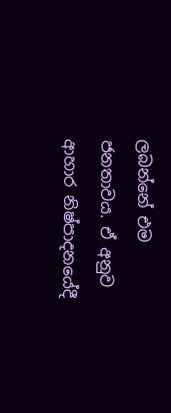ලබන්නේ එම ජනතාවය. ඒ අනුව ආහාර නිෂ්පාදනයේදී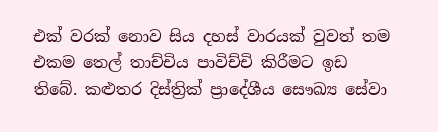එක් වරක් නොව සිය දහස් වාරයක් වුවත් තම එකම තෙල් තාච්චිය පාවිච්චි කිරීමට ඉඩ තිබේ. කළුතර දිස්ත්‍රික් ප්‍රාදේශීය සෞඛ්‍ය සේවා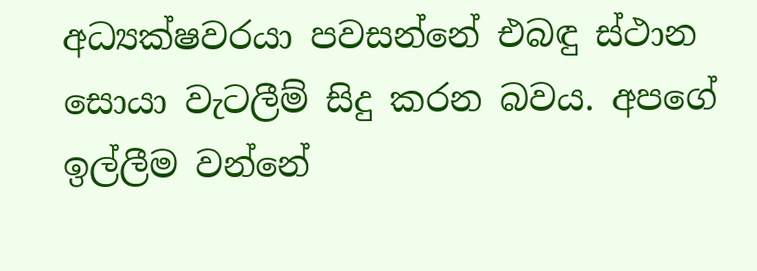අධ්‍යක්ෂවරයා පවසන්නේ එබඳු ස්ථාන සොයා වැටලීම් සිදු කරන බවය. අපගේ ඉල්ලීම වන්නේ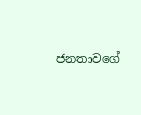ජනතාවගේ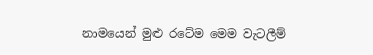නාමයෙන් මුළු රටේම මෙම වැටලීම්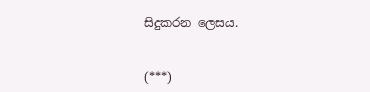සිදුකරන ලෙසය.


(***)